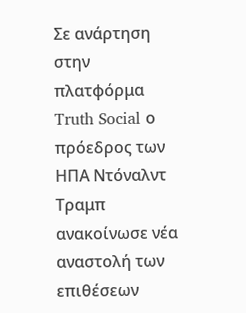Σε ανάρτηση στην πλατφόρμα Truth Social ο πρόεδρος των ΗΠΑ Ντόναλντ Τραμπ ανακοίνωσε νέα αναστολή των επιθέσεων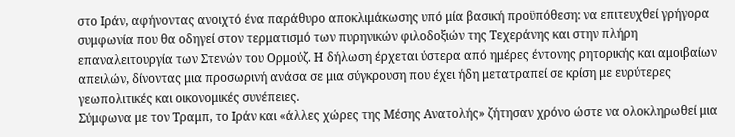στο Ιράν, αφήνοντας ανοιχτό ένα παράθυρο αποκλιμάκωσης υπό μία βασική προϋπόθεση: να επιτευχθεί γρήγορα συμφωνία που θα οδηγεί στον τερματισμό των πυρηνικών φιλοδοξιών της Τεχεράνης και στην πλήρη επαναλειτουργία των Στενών του Ορμούζ. Η δήλωση έρχεται ύστερα από ημέρες έντονης ρητορικής και αμοιβαίων απειλών, δίνοντας μια προσωρινή ανάσα σε μια σύγκρουση που έχει ήδη μετατραπεί σε κρίση με ευρύτερες γεωπολιτικές και οικονομικές συνέπειες.
Σύμφωνα με τον Τραμπ, το Ιράν και «άλλες χώρες της Μέσης Ανατολής» ζήτησαν χρόνο ώστε να ολοκληρωθεί μια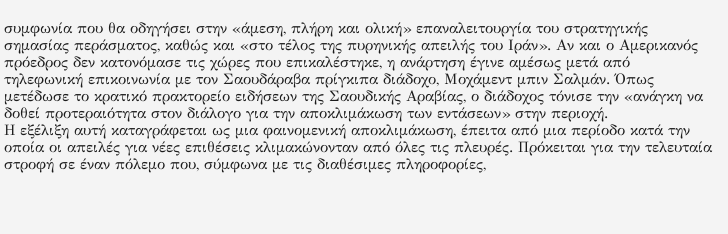συμφωνία που θα οδηγήσει στην «άμεση, πλήρη και ολική» επαναλειτουργία του στρατηγικής σημασίας περάσματος, καθώς και «στο τέλος της πυρηνικής απειλής του Ιράν». Αν και ο Αμερικανός πρόεδρος δεν κατονόμασε τις χώρες που επικαλέστηκε, η ανάρτηση έγινε αμέσως μετά από τηλεφωνική επικοινωνία με τον Σαουδάραβα πρίγκιπα διάδοχο, Μοχάμεντ μπιν Σαλμάν. Όπως μετέδωσε το κρατικό πρακτορείο ειδήσεων της Σαουδικής Αραβίας, ο διάδοχος τόνισε την «ανάγκη να δοθεί προτεραιότητα στον διάλογο για την αποκλιμάκωση των εντάσεων» στην περιοχή.
Η εξέλιξη αυτή καταγράφεται ως μια φαινομενική αποκλιμάκωση, έπειτα από μια περίοδο κατά την οποία οι απειλές για νέες επιθέσεις κλιμακώνονταν από όλες τις πλευρές. Πρόκειται για την τελευταία στροφή σε έναν πόλεμο που, σύμφωνα με τις διαθέσιμες πληροφορίες,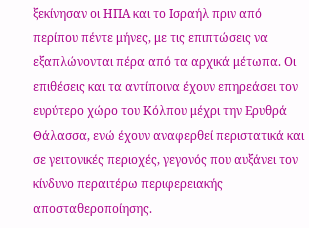ξεκίνησαν οι ΗΠΑ και το Ισραήλ πριν από περίπου πέντε μήνες, με τις επιπτώσεις να εξαπλώνονται πέρα από τα αρχικά μέτωπα. Οι επιθέσεις και τα αντίποινα έχουν επηρεάσει τον ευρύτερο χώρο του Κόλπου μέχρι την Ερυθρά Θάλασσα, ενώ έχουν αναφερθεί περιστατικά και σε γειτονικές περιοχές, γεγονός που αυξάνει τον κίνδυνο περαιτέρω περιφερειακής αποσταθεροποίησης.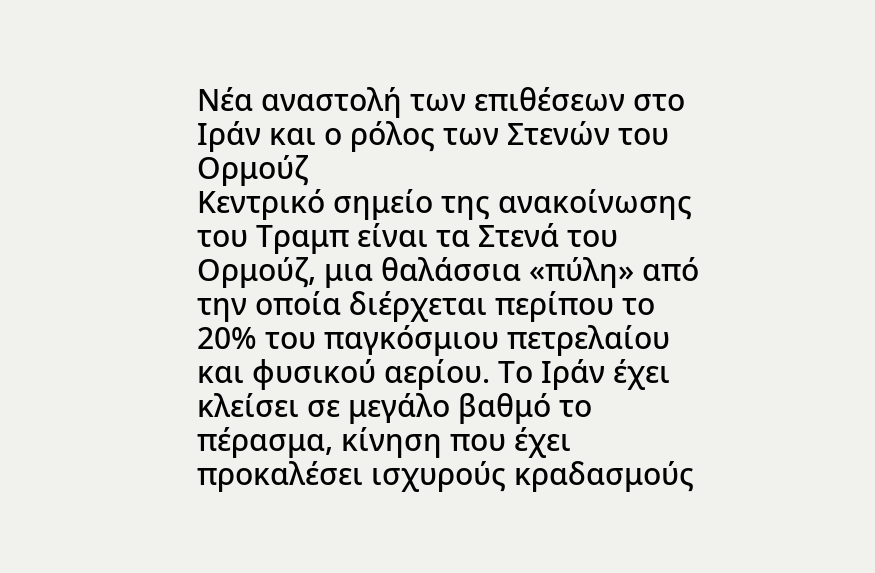Νέα αναστολή των επιθέσεων στο Ιράν και ο ρόλος των Στενών του Ορμούζ
Κεντρικό σημείο της ανακοίνωσης του Τραμπ είναι τα Στενά του Ορμούζ, μια θαλάσσια «πύλη» από την οποία διέρχεται περίπου το 20% του παγκόσμιου πετρελαίου και φυσικού αερίου. Το Ιράν έχει κλείσει σε μεγάλο βαθμό το πέρασμα, κίνηση που έχει προκαλέσει ισχυρούς κραδασμούς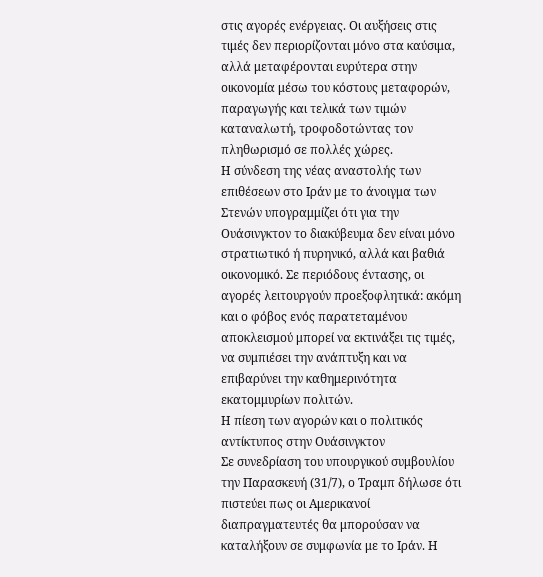στις αγορές ενέργειας. Οι αυξήσεις στις τιμές δεν περιορίζονται μόνο στα καύσιμα, αλλά μεταφέρονται ευρύτερα στην οικονομία μέσω του κόστους μεταφορών, παραγωγής και τελικά των τιμών καταναλωτή, τροφοδοτώντας τον πληθωρισμό σε πολλές χώρες.
Η σύνδεση της νέας αναστολής των επιθέσεων στο Ιράν με το άνοιγμα των Στενών υπογραμμίζει ότι για την Ουάσινγκτον το διακύβευμα δεν είναι μόνο στρατιωτικό ή πυρηνικό, αλλά και βαθιά οικονομικό. Σε περιόδους έντασης, οι αγορές λειτουργούν προεξοφλητικά: ακόμη και ο φόβος ενός παρατεταμένου αποκλεισμού μπορεί να εκτινάξει τις τιμές, να συμπιέσει την ανάπτυξη και να επιβαρύνει την καθημερινότητα εκατομμυρίων πολιτών.
Η πίεση των αγορών και ο πολιτικός αντίκτυπος στην Ουάσινγκτον
Σε συνεδρίαση του υπουργικού συμβουλίου την Παρασκευή (31/7), ο Τραμπ δήλωσε ότι πιστεύει πως οι Αμερικανοί διαπραγματευτές θα μπορούσαν να καταλήξουν σε συμφωνία με το Ιράν. Η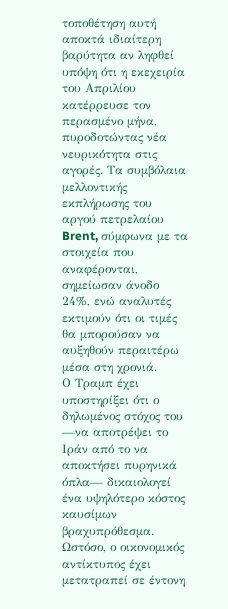τοποθέτηση αυτή αποκτά ιδιαίτερη βαρύτητα αν ληφθεί υπόψη ότι η εκεχειρία του Απριλίου κατέρρευσε τον περασμένο μήνα, πυροδοτώντας νέα νευρικότητα στις αγορές. Τα συμβόλαια μελλοντικής εκπλήρωσης του αργού πετρελαίου Brent, σύμφωνα με τα στοιχεία που αναφέρονται, σημείωσαν άνοδο 24%, ενώ αναλυτές εκτιμούν ότι οι τιμές θα μπορούσαν να αυξηθούν περαιτέρω μέσα στη χρονιά.
Ο Τραμπ έχει υποστηρίξει ότι ο δηλωμένος στόχος του —να αποτρέψει το Ιράν από το να αποκτήσει πυρηνικά όπλα— δικαιολογεί ένα υψηλότερο κόστος καυσίμων βραχυπρόθεσμα. Ωστόσο, ο οικονομικός αντίκτυπος έχει μετατραπεί σε έντονη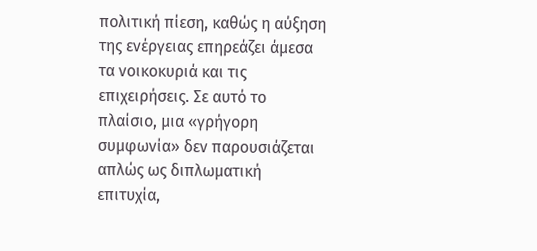πολιτική πίεση, καθώς η αύξηση της ενέργειας επηρεάζει άμεσα τα νοικοκυριά και τις επιχειρήσεις. Σε αυτό το πλαίσιο, μια «γρήγορη συμφωνία» δεν παρουσιάζεται απλώς ως διπλωματική επιτυχία,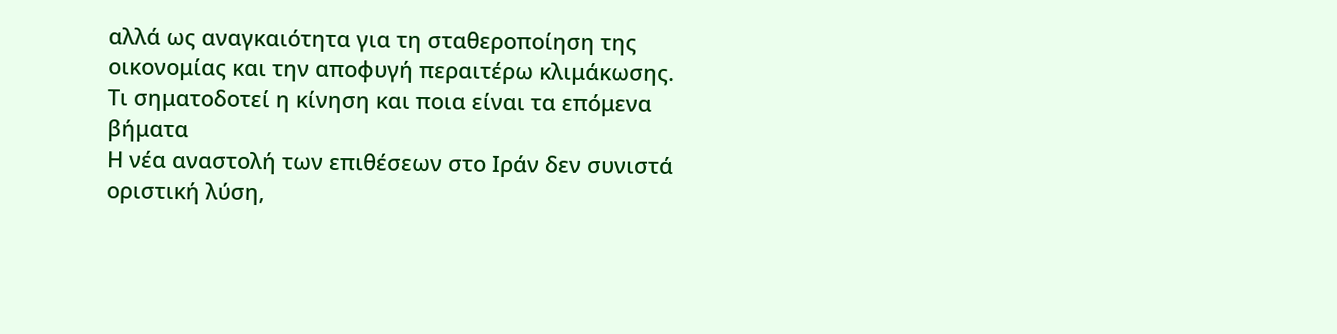αλλά ως αναγκαιότητα για τη σταθεροποίηση της οικονομίας και την αποφυγή περαιτέρω κλιμάκωσης.
Τι σηματοδοτεί η κίνηση και ποια είναι τα επόμενα βήματα
Η νέα αναστολή των επιθέσεων στο Ιράν δεν συνιστά οριστική λύση,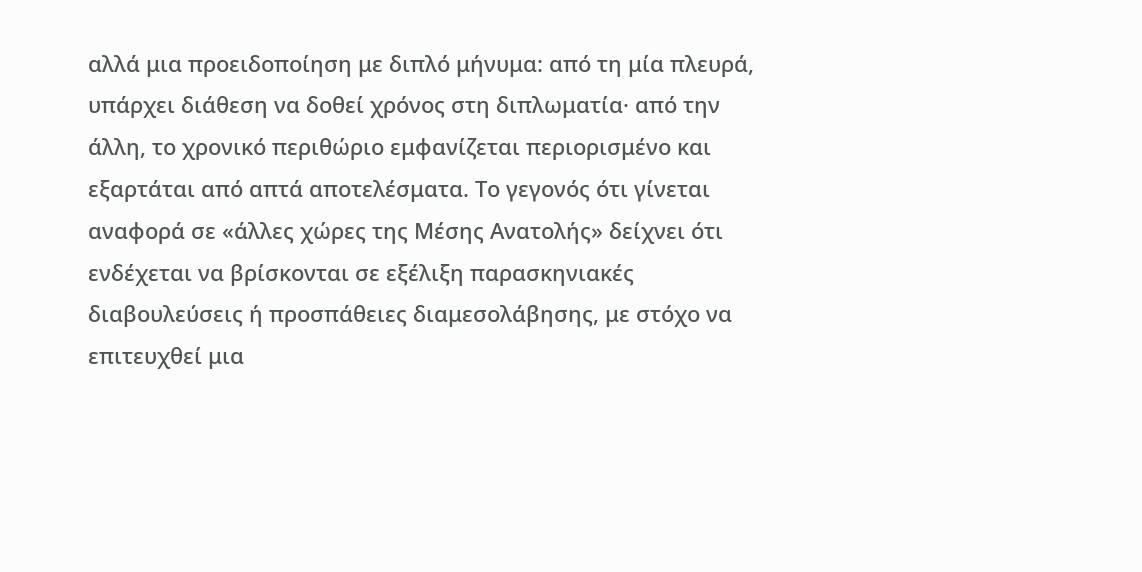αλλά μια προειδοποίηση με διπλό μήνυμα: από τη μία πλευρά, υπάρχει διάθεση να δοθεί χρόνος στη διπλωματία· από την άλλη, το χρονικό περιθώριο εμφανίζεται περιορισμένο και εξαρτάται από απτά αποτελέσματα. Το γεγονός ότι γίνεται αναφορά σε «άλλες χώρες της Μέσης Ανατολής» δείχνει ότι ενδέχεται να βρίσκονται σε εξέλιξη παρασκηνιακές διαβουλεύσεις ή προσπάθειες διαμεσολάβησης, με στόχο να επιτευχθεί μια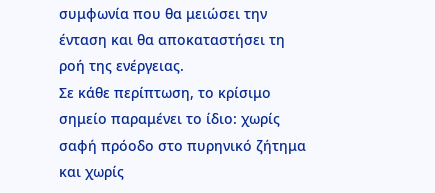συμφωνία που θα μειώσει την ένταση και θα αποκαταστήσει τη ροή της ενέργειας.
Σε κάθε περίπτωση, το κρίσιμο σημείο παραμένει το ίδιο: χωρίς σαφή πρόοδο στο πυρηνικό ζήτημα και χωρίς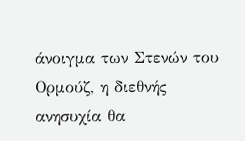άνοιγμα των Στενών του Ορμούζ, η διεθνής ανησυχία θα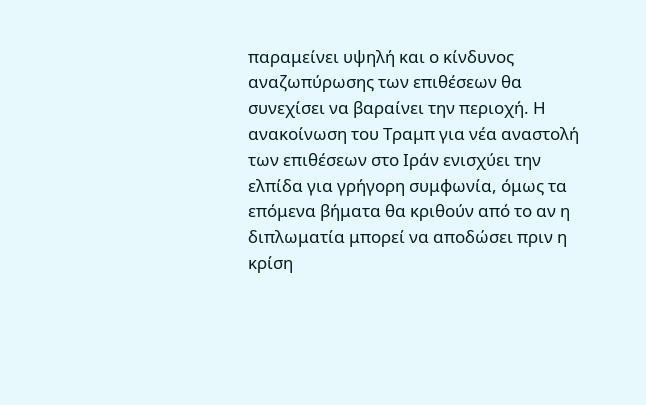παραμείνει υψηλή και ο κίνδυνος αναζωπύρωσης των επιθέσεων θα συνεχίσει να βαραίνει την περιοχή. Η ανακοίνωση του Τραμπ για νέα αναστολή των επιθέσεων στο Ιράν ενισχύει την ελπίδα για γρήγορη συμφωνία, όμως τα επόμενα βήματα θα κριθούν από το αν η διπλωματία μπορεί να αποδώσει πριν η κρίση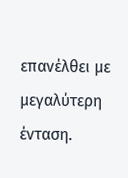επανέλθει με μεγαλύτερη ένταση.